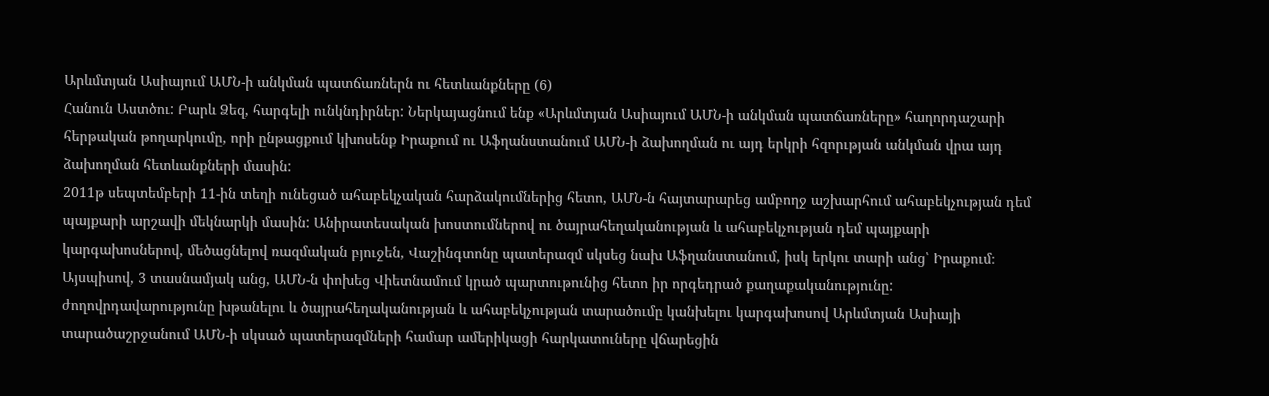Արևմտյան Ասիայում ԱՄՆ-ի անկման պատճառներն ու հետևանքները (6)
Հանուն Աստծու: Բարև Ձեզ, հարգելի ունկնդիրներ: Ներկայացնում ենք «Արևմտյան Ասիայում ԱՄՆ-ի անկման պատճառները» հաղորդաշարի հերթական թողարկումը, որի ընթացքում կխոսենք Իրաքում ու Աֆղանստանում ԱՄՆ-ի ձախողման ու այդ երկրի հզորւթյան անկման վրա այդ ձախողման հետևանքների մասին:
2011թ սեպտեմբերի 11-ին տեղի ունեցած ահաբեկչական հարձակումներից հետո, ԱՄՆ-ն հայտարարեց ամբողջ աշխարհում ահաբեկչության դեմ պայքարի արշավի մեկնարկի մասին: Անիրատեսական խոստումներով ու ծայրահեղականության և ահաբեկչության դեմ պայքարի կարգախոսներով, մեծացնելով ռազմական բյուջեն, Վաշինգտոնը պատերազմ սկսեց նախ Աֆղանստանում, իսկ երկու տարի անց՝ Իրաքում։
Այսպիսով, 3 տասնամյակ անց, ԱՄՆ-ն փոխեց Վիետնամում կրած պարտութունից հետո իր որգեդրած քաղաքականությունը: ժողովրդավարությունը խթանելու և ծայրահեղականության և ահաբեկչության տարածումը կանխելու կարգախոսով Արևմտյան Ասիայի տարածաշրջանում ԱՄՆ-ի սկսած պատերազմների համար ամերիկացի հարկատուները վճարեցին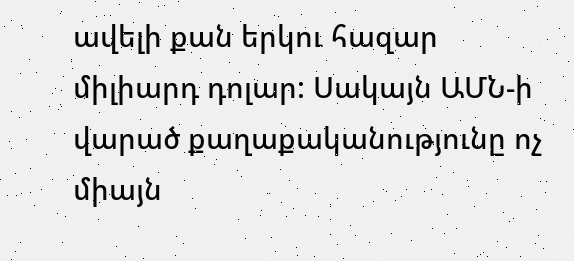ավելի քան երկու հազար միլիարդ դոլար: Սակայն ԱՄՆ-ի վարած քաղաքականությունը ոչ միայն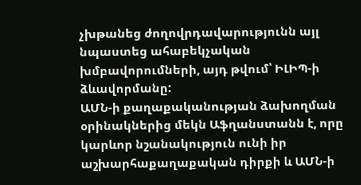չխթանեց ժողովրդավարությունն այլ նպաստեց ահաբեկչական խմբավորումների, այդ թվում՝ ԻԼԻՊ-ի ձևավորմանը:
ԱՄՆ-ի քաղաքականության ձախողման օրինակներից մեկն Աֆղանստանն է, որը կարևոր նշանակություն ունի իր աշխարհաքաղաքական դիրքի և ԱՄՆ-ի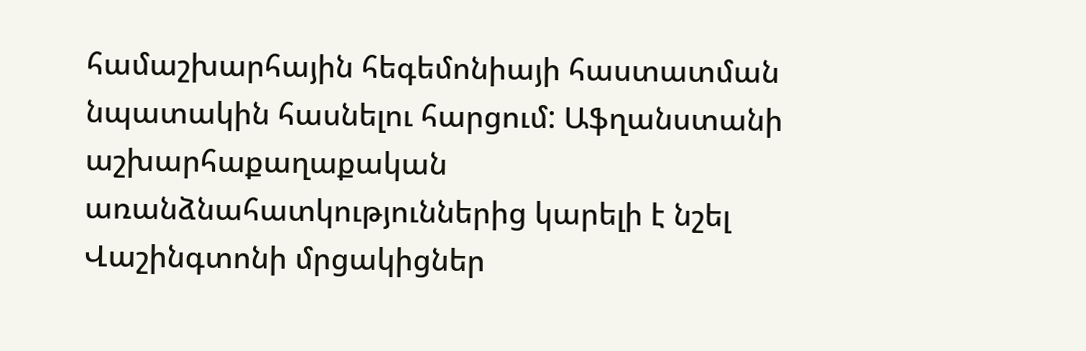համաշխարհային հեգեմոնիայի հաստատման նպատակին հասնելու հարցում: Աֆղանստանի աշխարհաքաղաքական առանձնահատկություններից կարելի է նշել Վաշինգտոնի մրցակիցներ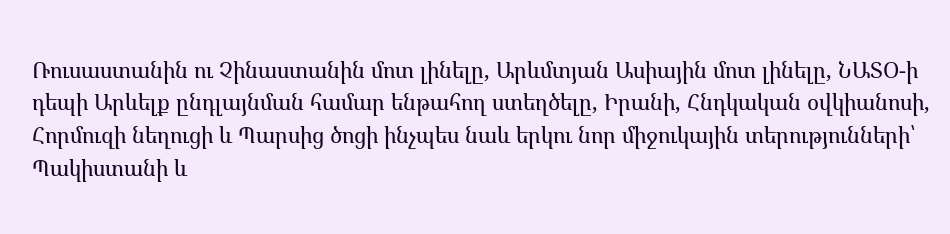Ռուսաստանին ու Չինաստանին մոտ լինելը, Արևմտյան Ասիային մոտ լինելը, ՆԱՏՕ-ի դեպի Արևելք ընդլայնման համար ենթահող ստեղծելը, Իրանի, Հնդկական օվկիանոսի, Հորմուզի նեղուցի և Պարսից ծոցի ինչպես նաև երկու նոր միջուկային տերությունների՝ Պակիստանի և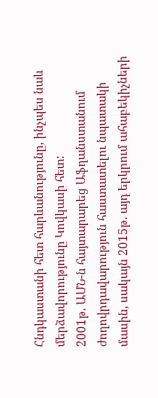Հնդկաստանի հետ հարևանությունը, ինչպես նաև մերձավորությունը Կովկասի հետ:
2001թ. ԱՄՆ-ն հայտարարեց Աֆղանստանում ժողովրդավարություն հաստատելու նպատակի մասին, սակայն 2015թ. այդ երկրում ահաբեկիչների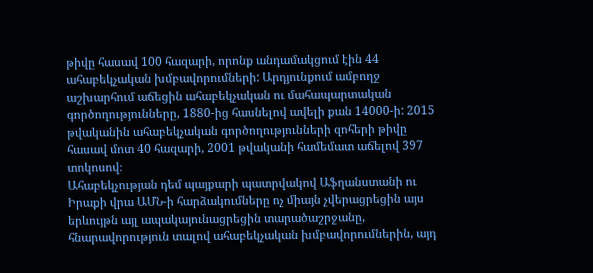թիվը հասավ 100 հազարի, որոնք անդամակցում էին 44 ահաբեկչական խմբավորումների: Արդյունքում ամբողջ աշխարհում աճեցին ահաբեկչական ու մահապարտական գործողությունները, 1880-ից հասնելով ավելի քան 14000-ի: 2015 թվականին ահաբեկչական գործողությունների զոհերի թիվը հասավ մոտ 40 հազարի, 2001 թվականի համեմատ աճելով 397 տոկոսով։
Ահաբեկչության դեմ պայքարի պատրվակով Աֆղանստանի ու Իրաքի վրա ԱՄՆ-ի հարձակումները ոչ միայն չվերացրեցին այս երևույթն այլ ապակայունացրեցին տարածաշրջանը, հնարավորություն տալով ահաբեկչական խմբավորումներին, այդ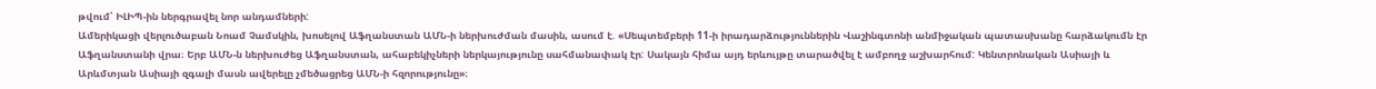թվում՝ ԻԼԻՊ-ին ներգրավել նոր անդամների:
Ամերիկացի վերլուծաբան Նոամ Չամսկին, խոսելով Աֆղանստան ԱՄՆ-ի ներխուժման մասին, ասում է. «Սեպտեմբերի 11-ի իրադարձություններին Վաշինգտոնի անմիջական պատասխանը հարձակումն էր Աֆղանստանի վրա։ Երբ ԱՄՆ-ն ներխուժեց Աֆղանստան, ահաբեկիչների ներկայությունը սահմանափակ էր: Սակայն հիմա այդ երևույթը տարածվել է ամբողջ աշխարհում: Կենտրոնական Ասիայի և Արևմտյան Ասիայի զգալի մասն ավերելը չմեծացրեց ԱՄՆ-ի հզորությունը»։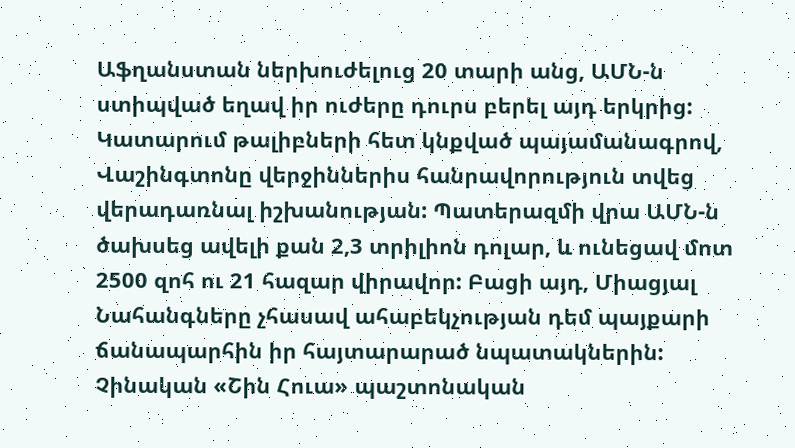Աֆղանստան ներխուժելուց 20 տարի անց, ԱՄՆ-ն ստիպված եղավ իր ուժերը դուրս բերել այդ երկրից: Կատարում թալիբների հետ կնքված պայամանագրով, Վաշինգտոնը վերջիններիս հանրավորություն տվեց վերադառնալ իշխանության: Պատերազմի վրա ԱՄՆ-ն ծախսեց ավելի քան 2,3 տրիլիոն դոլար, և ունեցավ մոտ 2500 զոհ ու 21 հազար վիրավոր: Բացի այդ, Միացյալ Նահանգները չհասավ ահաբեկչության դեմ պայքարի ճանապարհին իր հայտարարած նպատակներին:
Չինական «Շին Հուա» պաշտոնական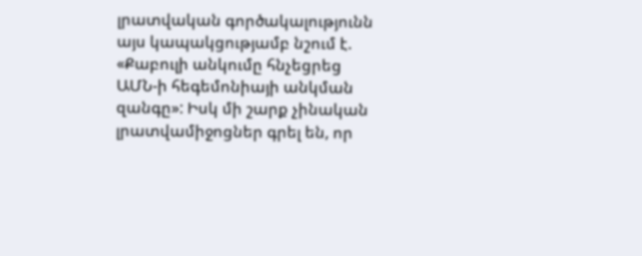լրատվական գործակալությունն այս կապակցությամբ նշում է. «Քաբուլի անկումը հնչեցրեց ԱՄՆ-ի հեգեմոնիայի անկման զանգը»: Իսկ մի շարք չինական լրատվամիջոցներ գրել են, որ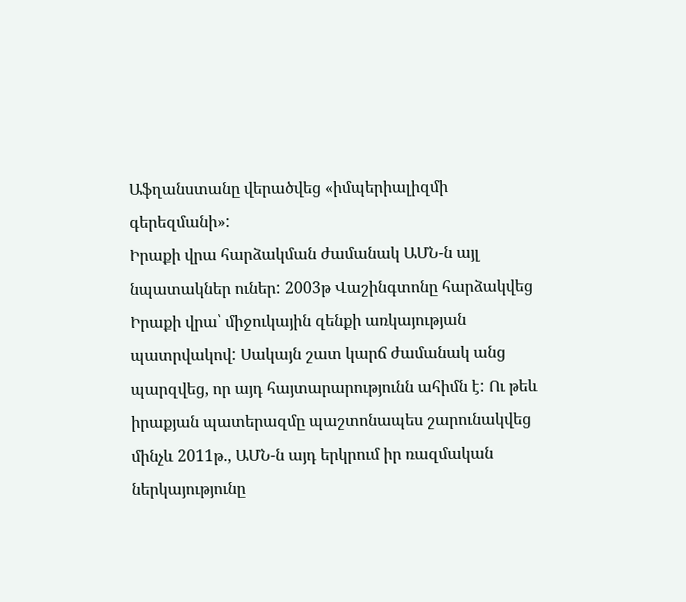Աֆղանստանը վերածվեց «իմպերիալիզմի գերեզմանի»:
Իրաքի վրա հարձակման ժամանակ ԱՄՆ-ն այլ նպատակներ ուներ: 2003թ Վաշինգտոնը հարձակվեց Իրաքի վրա՝ միջուկային զենքի առկայության պատրվակով: Սակայն շատ կարճ ժամանակ անց պարզվեց, որ այդ հայտարարությունն ահիմն է: Ու թեև իրաքյան պատերազմը պաշտոնապես շարունակվեց մինչև 2011թ., ԱՄՆ-ն այդ երկրում իր ռազմական ներկայությունը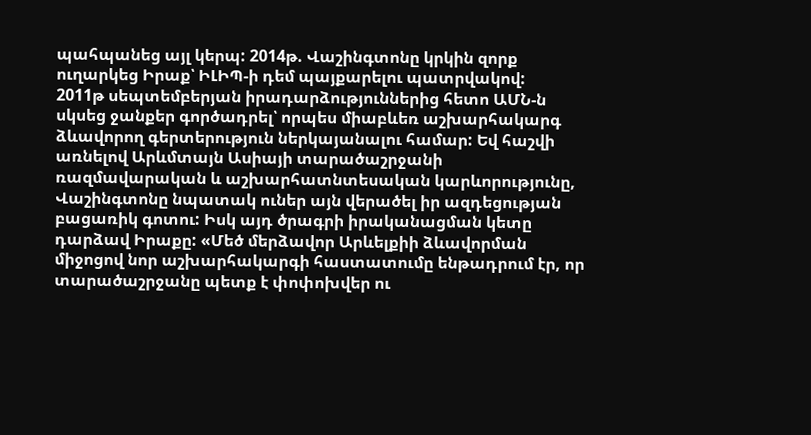պահպանեց այլ կերպ: 2014թ. Վաշինգտոնը կրկին զորք ուղարկեց Իրաք՝ ԻԼԻՊ-ի դեմ պայքարելու պատրվակով:
2011թ սեպտեմբերյան իրադարձություններից հետո ԱՄՆ-ն սկսեց ջանքեր գործադրել՝ որպես միաբևեռ աշխարհակարգ ձևավորող գերտերություն ներկայանալու համար: Եվ հաշվի առնելով Արևմտայն Ասիայի տարածաշրջանի ռազմավարական և աշխարհատնտեսական կարևորությունը, Վաշինգտոնը նպատակ ուներ այն վերածել իր ազդեցության բացառիկ գոտու: Իսկ այդ ծրագրի իրականացման կետը դարձավ Իրաքը: «Մեծ մերձավոր Արևելքիի ձևավորման միջոցով նոր աշխարհակարգի հաստատումը ենթադրում էր, որ տարածաշրջանը պետք է փոփոխվեր ու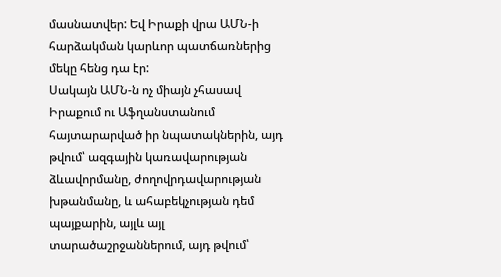մասնատվեր: Եվ Իրաքի վրա ԱՄՆ-ի հարձակման կարևոր պատճառներից մեկը հենց դա էր:
Սակայն ԱՄՆ-ն ոչ միայն չհասավ Իրաքում ու Աֆղանստանում հայտարարված իր նպատակներին, այդ թվում՝ ազգային կառավարության ձևավորմանը, ժողովրդավարության խթանմանը, և ահաբեկչության դեմ պայքարին, այլև այլ տարածաշրջաններում, այդ թվում՝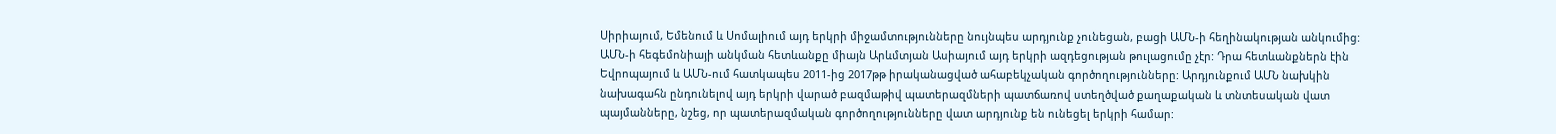Սիրիայում, Եմենում և Սոմալիում այդ երկրի միջամտությունները նույնպես արդյունք չունեցան, բացի ԱՄՆ-ի հեղինակության անկումից:
ԱՄՆ-ի հեգեմոնիայի անկման հետևանքը միայն Արևմտյան Ասիայում այդ երկրի ազդեցության թուլացումը չէր: Դրա հետևանքներն էին Եվրոպայում և ԱՄՆ-ում հատկապես 2011-ից 2017թթ իրականացված ահաբեկչական գործողությունները: Արդյունքում ԱՄՆ նախկին նախագահն ընդունելով այդ երկրի վարած բազմաթիվ պատերազմների պատճառով ստեղծված քաղաքական և տնտեսական վատ պայմանները, նշեց, որ պատերազմական գործողությունները վատ արդյունք են ունեցել երկրի համար: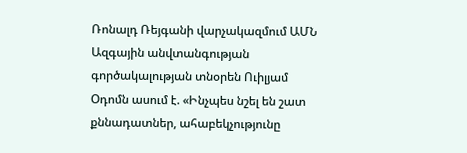Ռոնալդ Ռեյգանի վարչակազմում ԱՄՆ Ազգային անվտանգության գործակալության տնօրեն Ուիլյամ Օդոմն ասում է. «Ինչպես նշել են շատ քննադատներ, ահաբեկչությունը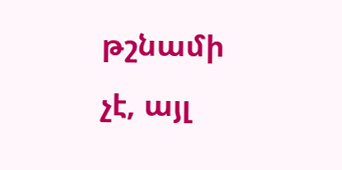թշնամի չէ, այլ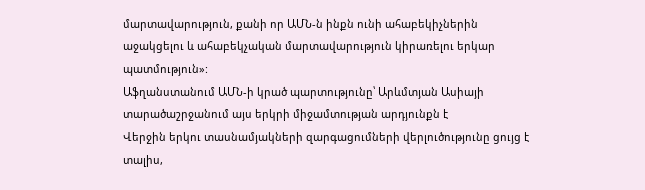մարտավարություն, քանի որ ԱՄՆ-ն ինքն ունի ահաբեկիչներին աջակցելու և ահաբեկչական մարտավարություն կիրառելու երկար պատմություն»:
Աֆղանստանում ԱՄՆ-ի կրած պարտությունը՝ Արևմտյան Ասիայի տարածաշրջանում այս երկրի միջամտության արդյունքն է
Վերջին երկու տասնամյակների զարգացումների վերլուծությունը ցույց է տալիս,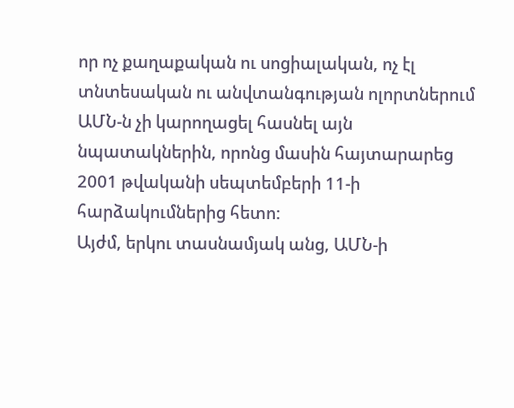որ ոչ քաղաքական ու սոցիալական, ոչ էլ տնտեսական ու անվտանգության ոլորտներում ԱՄՆ-ն չի կարողացել հասնել այն նպատակներին, որոնց մասին հայտարարեց 2001 թվականի սեպտեմբերի 11-ի հարձակումներից հետո:
Այժմ, երկու տասնամյակ անց, ԱՄՆ-ի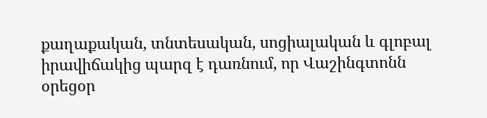քաղաքական, տնտեսական, սոցիալական և գլոբալ իրավիճակից պարզ է դառնում, որ Վաշինգտոնն օրեցօր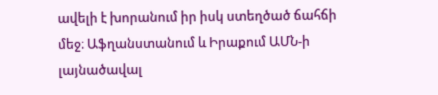ավելի է խորանում իր իսկ ստեղծած ճահճի մեջ։ Աֆղանստանում և Իրաքում ԱՄՆ-ի լայնածավալ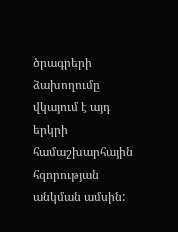ծրագրերի ձախողումը վկայում է այդ երկրի համաշխարհային հզորության անկման ամսին: